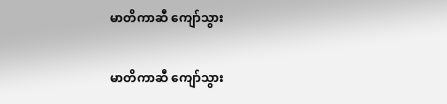မာတိကာဆီ ကျော်သွား

မာတိကာဆီ ကျော်သွား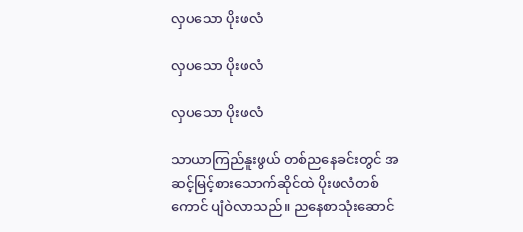လှပသော ပိုးဖလံ

လှပသော ပိုးဖလံ

လှပသော ပိုးဖလံ

သာယာကြည်နူးဖွယ် တစ်ညနေခင်းတွင် အဆင့်မြင့်စားသောက်ဆိုင်ထဲ ပိုးဖလံတစ်ကောင် ပျံဝဲလာသည်။ ညနေစာသုံးဆောင်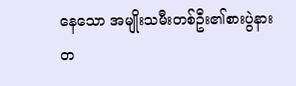နေသော အမျိုးသမီးတစ်ဦး၏စားပွဲနား တ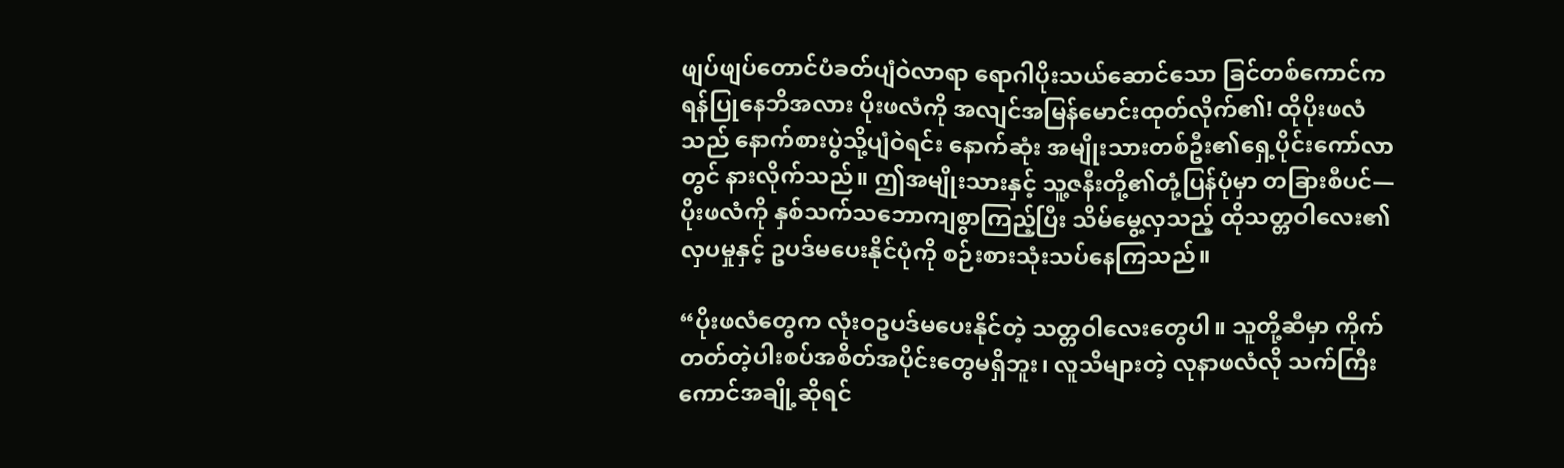ဖျပ်ဖျပ်တောင်ပံခတ်ပျံဝဲလာရာ ရောဂါပိုးသယ်ဆောင်သော ခြင်တစ်ကောင်က ရန်ပြုနေဘိအလား ပိုးဖလံကို အလျင်အမြန်မောင်းထုတ်လိုက်၏! ထိုပိုးဖလံသည် နောက်စားပွဲသို့ပျံဝဲရင်း နောက်ဆုံး အမျိုးသားတစ်ဦး၏ရှေ့ပိုင်းကော်လာတွင် နားလိုက်သည်။ ဤအမျိုးသားနှင့် သူ့ဇနီးတို့၏တုံ့ပြန်ပုံမှာ တခြားစီပင်—ပိုးဖလံကို နှစ်သက်သဘောကျစွာကြည့်ပြီး သိမ်မွေ့လှသည့် ထိုသတ္တဝါလေး၏ လှပမှုနှင့် ဥပဒ်မပေးနိုင်ပုံကို စဉ်းစားသုံးသပ်နေကြသည်။

“ပိုးဖလံတွေက လုံးဝဥပဒ်မပေးနိုင်တဲ့ သတ္တဝါလေးတွေပါ။ သူတို့ဆီမှာ ကိုက်တတ်တဲ့ပါးစပ်အစိတ်အပိုင်းတွေမရှိဘူး၊ လူသိများတဲ့ လုနာဖလံလို သက်ကြီးကောင်အချို့ဆိုရင်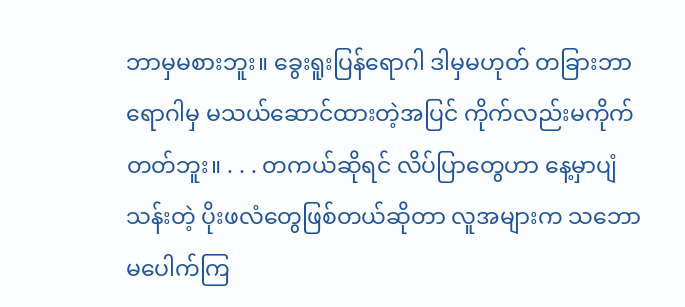ဘာမှမစားဘူး။ ခွေးရူးပြန်ရောဂါ ဒါမှမဟုတ် တခြားဘာရောဂါမှ မသယ်ဆောင်ထားတဲ့အပြင် ကိုက်လည်းမကိုက်တတ်ဘူး။ . . . တကယ်ဆိုရင် လိပ်ပြာတွေဟာ နေ့မှာပျံသန်းတဲ့ ပိုးဖလံတွေဖြစ်တယ်ဆိုတာ လူအများက သဘောမပေါက်ကြ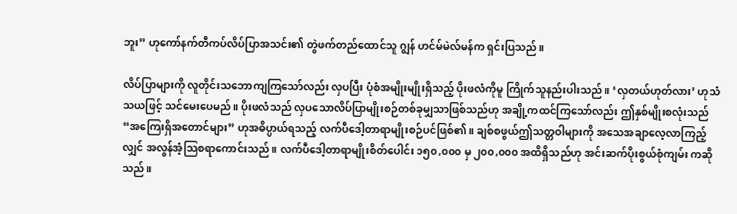ဘူး” ဟုကော်နက်တီကပ်လိပ်ပြာအသင်း၏ တွဲဖက်တည်ထောင်သူ ဂျွန် ဟင်မ်မဲလ်မန်က ရှင်းပြသည်။

လိပ်ပြာများကို လူတိုင်းသဘောကျကြသော်လည်း လှပပြီး ပုံစံအမျိုးမျိုးရှိသည့် ပိုးဖလံကိုမူ ကြိုက်သူနည်းပါးသည်။ ‘လှတယ်ဟုတ်လား’ ဟုသံသယဖြင့် သင်မေးပေမည်။ ပိုးဖလံသည် လှပသောလိပ်ပြာမျိုးစဉ်တစ်ခုမျှသာဖြစ်သည်ဟု အချို့ကထင်ကြသော်လည်း ဤနှစ်မျိုးစလုံးသည် “အကြေးရှိအတောင်များ” ဟုအဓိပ္ပာယ်ရသည့် လက်ပီဒေါ့တာရာမျိုးစဉ်ပင်ဖြစ်၏။ ချစ်စဖွယ်ဤသတ္တဝါများကို အသေအချာလေ့လာကြည့်လျှင် အလွန်အံ့သြစရာကောင်းသည်။ လက်ပီဒေါ့တာရာမျိုးစိတ်ပေါင်း ၁၅၀,၀၀၀ မှ ၂၀၀,၀၀၀ အထိရှိသည်ဟု အင်းဆက်ပိုးစွယ်စုံကျမ်း ကဆိုသည်။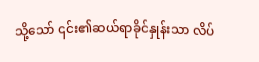သို့သော် ၎င်း၏ဆယ်ရာခိုင်နှုန်းသာ လိပ်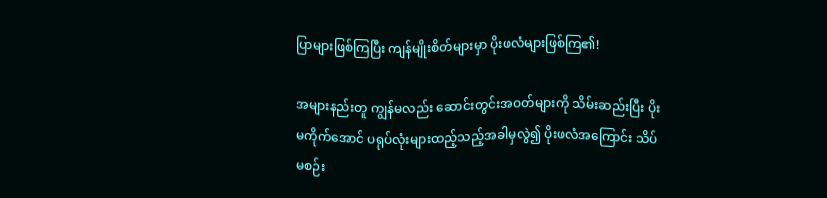ပြာများဖြစ်ကြပြီး ကျန်မျိုးစိတ်များမှာ ပိုးဖလံများဖြစ်ကြ၏!

အများနည်းတူ ကျွန်မလည်း ဆောင်းတွင်းအဝတ်များကို သိမ်းဆည်းပြီး ပိုးမကိုက်အောင် ပရုပ်လုံးများထည့်သည့်အခါမှလွဲ၍ ပိုးဖလံအကြောင်း သိပ်မစဉ်း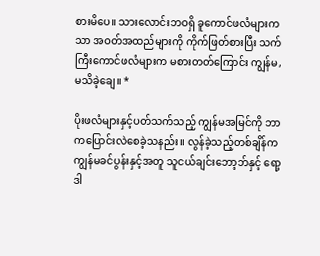စားမိပေ။ သားလောင်းဘဝရှိ ခူကောင်ဖလံများကသာ အဝတ်အထည်များကို ကိုက်ဖြတ်စားပြီး သက်ကြီးကောင်ဖလံများက မစားတတ်ကြောင်း ကျွန်မ,မသိခဲ့ချေ။ *

ပိုးဖလံများနှင့်ပတ်သက်သည့် ကျွန်မအမြင်ကို ဘာကပြောင်းလဲစေခဲ့သနည်း။ လွန်ခဲ့သည့်တစ်ချိန်က ကျွန်မခင်ပွန်းနှင့်အတူ သူငယ်ချင်းဘော့ဘ်နှင့် ရော့ဒါ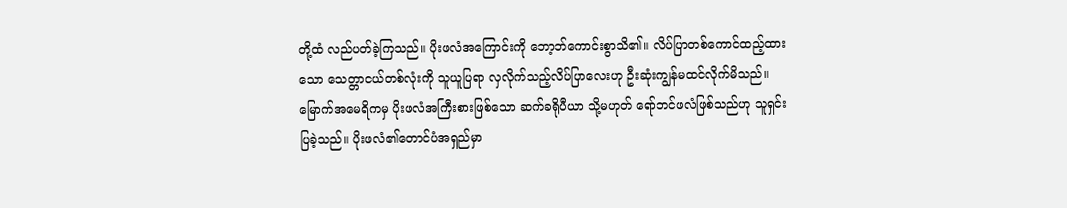တို့ထံ လည်ပတ်ခဲ့ကြသည်။ ပိုးဖလံအကြောင်းကို ဘော့ဘ်ကောင်းစွာသိ၏။ လိပ်ပြာတစ်ကောင်ထည့်ထားသော သေတ္တာငယ်တစ်လုံးကို သူယူပြရာ လှလိုက်သည့်လိပ်ပြာလေးဟု ဦးဆုံးကျွန်မထင်လိုက်မိသည်။ မြောက်အမေရိကမှ ပိုးဖလံအကြီးစားဖြစ်သော ဆက်ခရိုပီယာ သို့မဟုတ် ရော်ဘင်ဖလံဖြစ်သည်ဟု သူရှင်းပြခဲ့သည်။ ပိုးဖလံ၏တောင်ပံအရှည်မှာ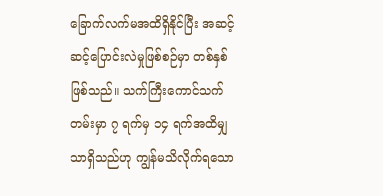ခြောက်လက်မအထိရှိနိုင်ပြီး အဆင့်ဆင့်ပြောင်းလဲမှုဖြစ်စဉ်မှာ တစ်နှစ်ဖြစ်သည်။ သက်ကြီးကောင်သက်တမ်းမှာ ၇ ရက်မှ ၁၄ ရက်အထိမျှသာရှိသည်ဟု ကျွန်မသိလိုက်ရသော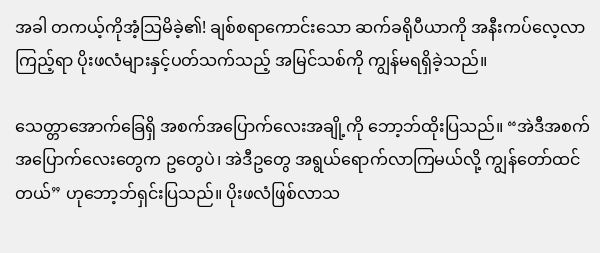အခါ တကယ့်ကိုအံ့သြမိခဲ့၏! ချစ်စရာကောင်းသော ဆက်ခရိုပီယာကို အနီးကပ်လေ့လာကြည့်ရာ ပိုးဖလံများနှင့်ပတ်သက်သည့် အမြင်သစ်ကို ကျွန်မရရှိခဲ့သည်။

သေတ္တာအောက်ခြေရှိ အစက်အပြောက်လေးအချို့ကို ဘော့ဘ်ထိုးပြသည်။ “အဲဒီအစက်အပြောက်လေးတွေက ဥတွေပဲ၊ အဲဒီဥတွေ အရွယ်ရောက်လာကြမယ်လို့ ကျွန်တော်ထင်တယ်” ဟုဘော့ဘ်ရှင်းပြသည်။ ပိုးဖလံဖြစ်လာသ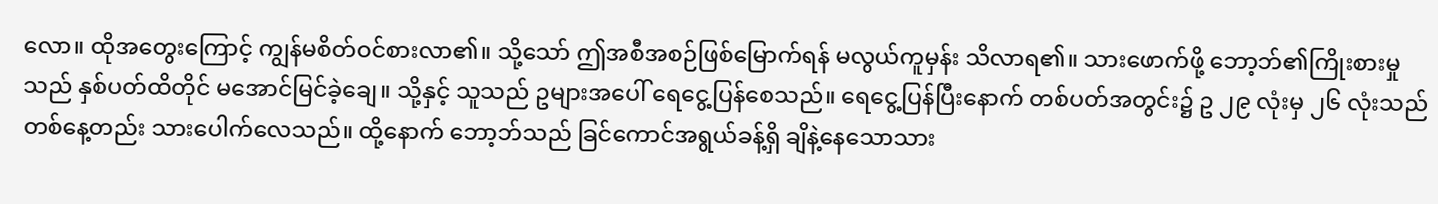လော။ ထိုအတွေးကြောင့် ကျွန်မစိတ်ဝင်စားလာ၏။ သို့သော် ဤအစီအစဉ်ဖြစ်မြောက်ရန် မလွယ်ကူမှန်း သိလာရ၏။ သားဖောက်ဖို့ ဘော့ဘ်၏ကြိုးစားမှုသည် နှစ်ပတ်ထိတိုင် မအောင်မြင်ခဲ့ချေ။ သို့နှင့် သူသည် ဥများအပေါ် ရေငွေ့ပြန်စေသည်။ ရေငွေ့ပြန်ပြီးနောက် တစ်ပတ်အတွင်း၌ ဥ ၂၉ လုံးမှ ၂၆ လုံးသည် တစ်နေ့တည်း သားပေါက်လေသည်။ ထို့နောက် ဘော့ဘ်သည် ခြင်ကောင်အရွယ်ခန့်ရှိ ချိနဲ့နေသောသား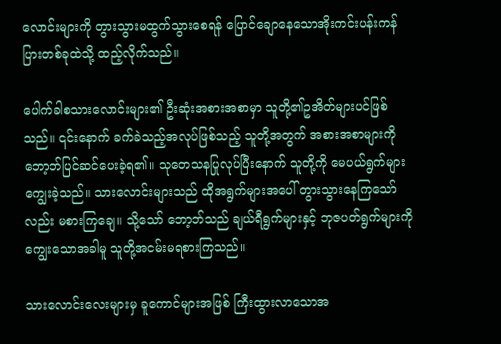လောင်းများကို တွားသွားမထွက်သွားစေရန် ပြောင်ချောနေသောအိုးကင်းပန်းကန်ပြားတစ်ခုထဲသို့ ထည့်လိုက်သည်။

ပေါက်ခါစသားလောင်းများ၏ ဦးဆုံးအစားအစာမှာ သူတို့၏ဥအိတ်များပင်ဖြစ်သည်။ ၎င်းနောက် ခက်ခဲသည့်အလုပ်ဖြစ်သည့် သူတို့အတွက် အစားအစာများကို ဘော့ဘ်ပြင်ဆင်ပေးခဲ့ရ၏။ သုတေသနပြုလုပ်ပြီးနောက် သူတို့ကို မေပယ်ရွက်များကျွေးခဲ့သည်။ သားလောင်းများသည် ထိုအရွက်များအပေါ် တွားသွားနေကြသော်လည်း မစားကြချေ။ သို့သော် ဘော့ဘ်သည် ချယ်ရီရွက်များနှင့် ဘုဇပတ်ရွက်များကို ကျွေးသောအခါမူ သူတို့အငမ်းမရစားကြသည်။

သားလောင်းလေးများမှ ခူကောင်များအဖြစ် ကြီးထွားလာသောအ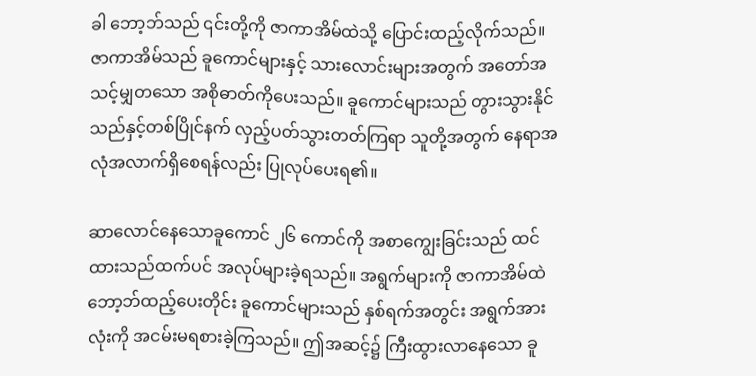ခါ ဘော့ဘ်သည် ၎င်းတို့ကို ဇာကာအိမ်ထဲသို့ ပြောင်းထည့်လိုက်သည်။ ဇာကာအိမ်သည် ခူကောင်များနှင့် သားလောင်းများအတွက် အတော်အသင့်မျှတသော အစိုဓာတ်ကိုပေးသည်။ ခူကောင်များသည် တွားသွားနိုင်သည်နှင့်တစ်ပြိုင်နက် လှည့်ပတ်သွားတတ်ကြရာ သူတို့အတွက် နေရာအလုံအလာက်ရှိစေရန်လည်း ပြုလုပ်ပေးရ၏။

ဆာလောင်နေသောခူကောင် ၂၆ ကောင်ကို အစာကျွေးခြင်းသည် ထင်ထားသည်ထက်ပင် အလုပ်များခဲ့ရသည်။ အရွက်များကို ဇာကာအိမ်ထဲ ဘော့ဘ်ထည့်ပေးတိုင်း ခူကောင်များသည် နှစ်ရက်အတွင်း အရွက်အားလုံးကို အငမ်းမရစားခဲ့ကြသည်။ ဤအဆင့်၌ ကြီးထွားလာနေသော ခူ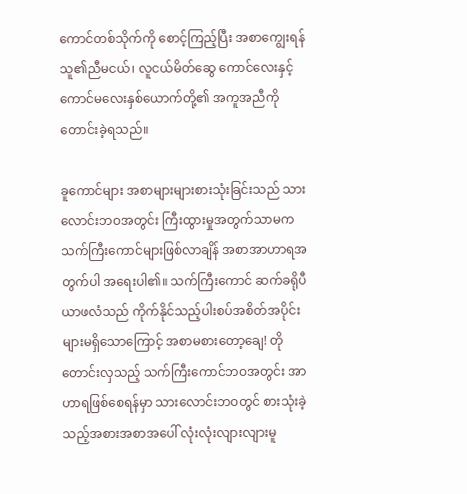ကောင်တစ်သိုက်ကို စောင့်ကြည့်ပြီး အစာကျွေးရန် သူ၏ညီမငယ်၊ လူငယ်မိတ်ဆွေ ကောင်လေးနှင့် ကောင်မလေးနှစ်ယောက်တို့၏ အကူအညီကို တောင်းခဲ့ရသည်။

ခူကောင်များ အစာများများစားသုံးခြင်းသည် သားလောင်းဘဝအတွင်း ကြီးထွားမှုအတွက်သာမက သက်ကြီးကောင်များဖြစ်လာချိန် အစာအာဟာရအတွက်ပါ အရေးပါ၏။ သက်ကြီးကောင် ဆက်ခရိုပီယာဖလံသည် ကိုက်နိုင်သည့်ပါးစပ်အစိတ်အပိုင်းများမရှိသောကြောင့် အစာမစားတော့ချေ! တိုတောင်းလှသည့် သက်ကြီးကောင်ဘဝအတွင်း အာဟာရဖြစ်စေရန်မှာ သားလောင်းဘဝတွင် စားသုံးခဲ့သည့်အစားအစာအပေါ် လုံးလုံးလျားလျားမူ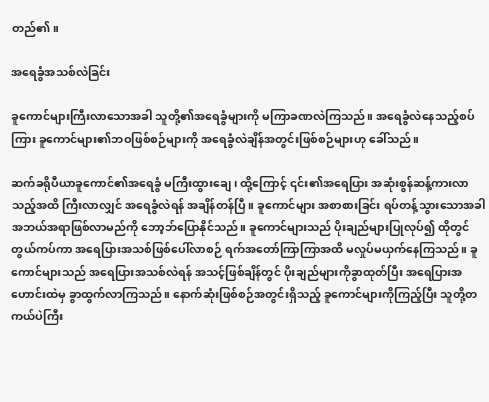တည်၏။

အရေခွံအသစ်လဲခြင်း

ခူကောင်များကြီးလာသောအခါ သူတို့၏အရေခွံများကို မကြာခဏလဲကြသည်။ အရေခွံလဲနေသည့်စပ်ကြား ခူကောင်များ၏ဘဝဖြစ်စဉ်များကို အရေခွံလဲချိန်အတွင်းဖြစ်စဉ်များဟု ခေါ်သည်။

ဆက်ခရိုပီယာခူကောင်၏အရေခွံ မကြီးထွားချေ၊ ထို့ကြောင့် ၎င်း၏အရေပြား အဆုံးစွန်ဆန့်ကားလာသည့်အထိ ကြီးလာလျှင် အရေခွံလဲရန် အချိန်တန်ပြီ။ ခူကောင်များ အစာစားခြင်း ရပ်တန့်သွားသောအခါ အဘယ်အရာဖြစ်လာမည်ကို ဘော့ဘ်ပြောနိုင်သည်။ ခူကောင်များသည် ပိုးချည်များပြုလုပ်၍ ထိုတွင်တွယ်ကပ်ကာ အရေပြားအသစ်ဖြစ်ပေါ်လာစဉ် ရက်အတော်ကြာကြာအထိ မလှုပ်မယှက်နေကြသည်။ ခူကောင်များသည် အရေပြားအသစ်လဲရန် အသင့်ဖြစ်ချိန်တွင် ပိုးချည်များကိုခွာထုတ်ပြီး အရေပြားအဟောင်းထဲမှ ခွာထွက်လာကြသည်။ နောက်ဆုံးဖြစ်စဉ်အတွင်းရှိသည့် ခူကောင်များကိုကြည့်ပြီး သူတို့တကယ်ပဲကြီး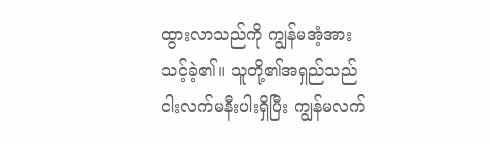ထွားလာသည်ကို ကျွန်မအံ့အားသင့်ခဲ့၏။ သူတို့၏အရှည်သည် ငါးလက်မနီးပါးရှိပြီး ကျွန်မလက်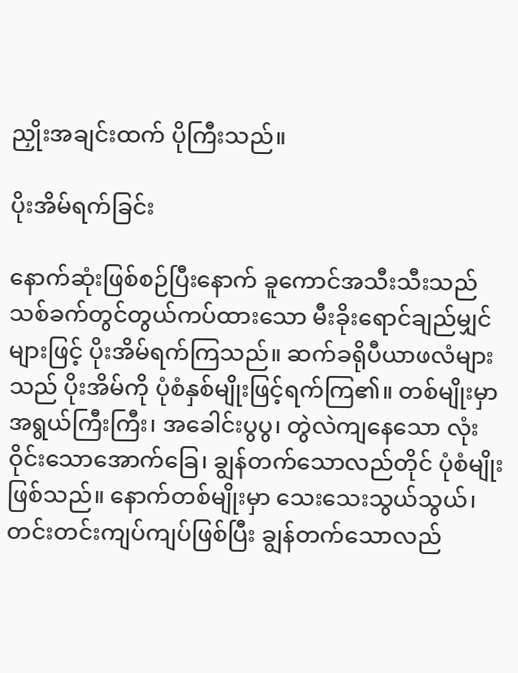ညှိုးအချင်းထက် ပိုကြီးသည်။

ပိုးအိမ်ရက်ခြင်း

နောက်ဆုံးဖြစ်စဉ်ပြီးနောက် ခူကောင်အသီးသီးသည် သစ်ခက်တွင်တွယ်ကပ်ထားသော မီးခိုးရောင်ချည်မျှင်များဖြင့် ပိုးအိမ်ရက်ကြသည်။ ဆက်ခရိုပီယာဖလံများသည် ပိုးအိမ်ကို ပုံစံနှစ်မျိုးဖြင့်ရက်ကြ၏။ တစ်မျိုးမှာ အရွယ်ကြီးကြီး၊ အခေါင်းပွပွ၊ တွဲလဲကျနေသော လုံးဝိုင်းသောအောက်ခြေ၊ ချွန်တက်သောလည်တိုင် ပုံစံမျိုးဖြစ်သည်။ နောက်တစ်မျိုးမှာ သေးသေးသွယ်သွယ်၊ တင်းတင်းကျပ်ကျပ်ဖြစ်ပြီး ချွန်တက်သောလည်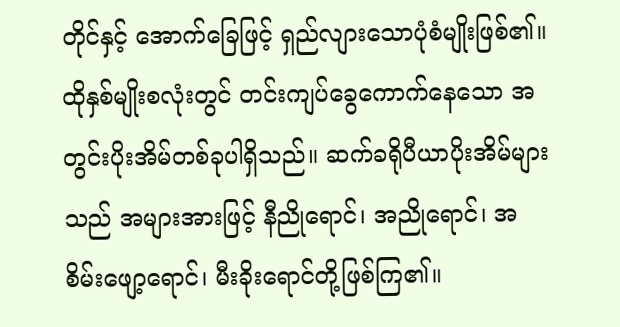တိုင်နှင့် အောက်ခြေဖြင့် ရှည်လျားသောပုံစံမျိုးဖြစ်၏။ ထိုနှစ်မျိုးစလုံးတွင် တင်းကျပ်ခွေကောက်နေသော အတွင်းပိုးအိမ်တစ်ခုပါရှိသည်။ ဆက်ခရိုပီယာပိုးအိမ်များသည် အများအားဖြင့် နီညိုရောင်၊ အညိုရောင်၊ အစိမ်းဖျော့ရောင်၊ မီးခိုးရောင်တို့ဖြစ်ကြ၏။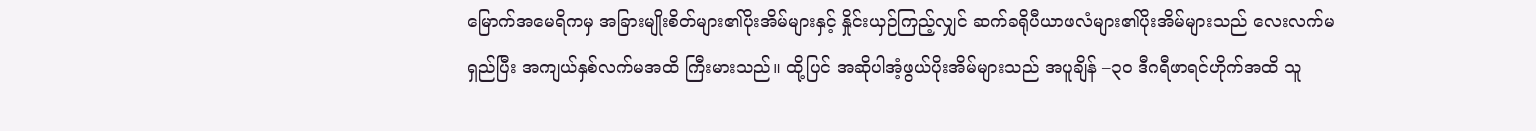မြောက်အမေရိကမှ အခြားမျိုးစိတ်များ၏ပိုးအိမ်များနှင့် နှိုင်းယှဉ်ကြည့်လျှင် ဆက်ခရိုပီယာဖလံများ၏ပိုးအိမ်များသည် လေးလက်မရှည်ပြီး အကျယ်နှစ်လက်မအထိ ကြီးမားသည်။ ထို့ပြင် အဆိုပါအံ့ဖွယ်ပိုးအိမ်များသည် အပူချိန် –၃၀ ဒီဂရီဖာရင်ဟိုက်အထိ သူ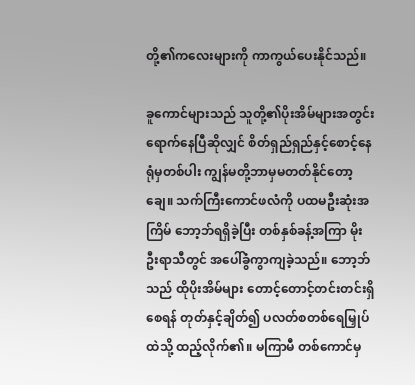တို့၏ကလေးများကို ကာကွယ်ပေးနိုင်သည်။

ခူကောင်များသည် သူတို့၏ပိုးအိမ်များအတွင်း ရောက်နေပြီဆိုလျှင် စိတ်ရှည်ရှည်နှင့်စောင့်နေရုံမှတစ်ပါး ကျွန်မတို့ဘာမှမတတ်နိုင်တော့ချေ။ သက်ကြီးကောင်ဖလံကို ပထမဦးဆုံးအကြိမ် ဘော့ဘ်ရရှိခဲ့ပြီး တစ်နှစ်ခန့်အကြာ မိုးဦးရာသီတွင် အပေါ်ခွံကွာကျခဲ့သည်။ ဘော့ဘ်သည် ထိုပိုးအိမ်များ တောင့်တောင့်တင်းတင်းရှိစေရန် တုတ်နှင့်ချိတ်၍ ပလတ်စတစ်ရေမြှုပ်ထဲသို့ ထည့်လိုက်၏။ မကြာမီ တစ်ကောင်မှ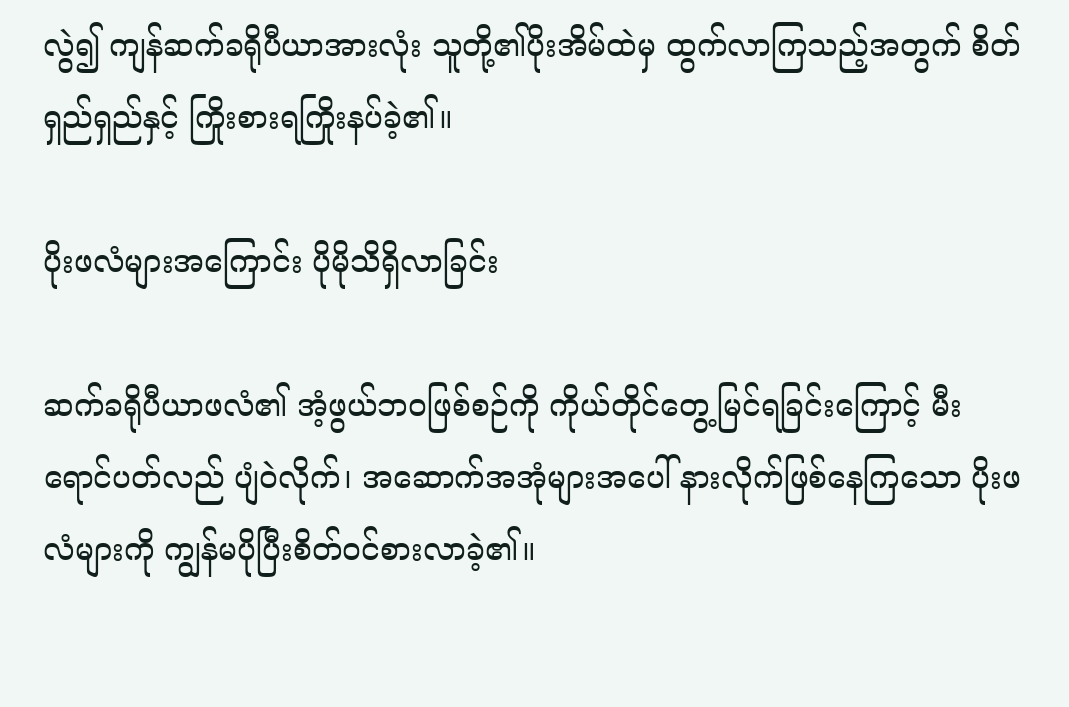လွဲ၍ ကျန်ဆက်ခရိုပီယာအားလုံး သူတို့၏ပိုးအိမ်ထဲမှ ထွက်လာကြသည့်အတွက် စိတ်ရှည်ရှည်နှင့် ကြိုးစားရကြိုးနပ်ခဲ့၏။

ပိုးဖလံများအကြောင်း ပိုမိုသိရှိလာခြင်း

ဆက်ခရိုပီယာဖလံ၏ အံ့ဖွယ်ဘဝဖြစ်စဉ်ကို ကိုယ်တိုင်တွေ့မြင်ရခြင်းကြောင့် မီးရောင်ပတ်လည် ပျံဝဲလိုက်၊ အဆောက်အအုံများအပေါ် နားလိုက်ဖြစ်နေကြသော ပိုးဖလံများကို ကျွန်မပိုပြီးစိတ်ဝင်စားလာခဲ့၏။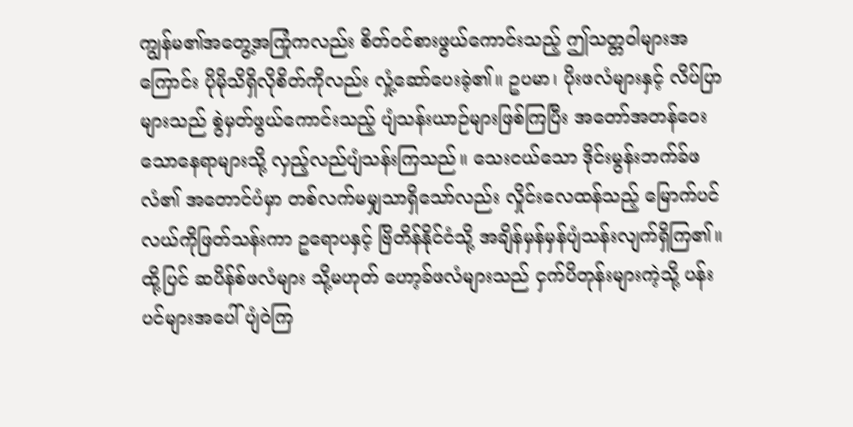ကျွန်မ၏အတွေ့အကြုံကလည်း စိတ်ဝင်စားဖွယ်ကောင်းသည့် ဤသတ္တဝါများအကြောင်း ပိုမိုသိရှိလိုစိတ်ကိုလည်း လှုံ့ဆော်ပေးခဲ့၏။ ဥပမာ၊ ပိုးဖလံများနှင့် လိပ်ပြာများသည် စွဲမှတ်ဖွယ်ကောင်းသည့် ပျံသန်းယာဉ်များဖြစ်ကြပြီး အတော်အတန်ဝေးသောနေရာများသို့ လှည့်လည်ပျံသန်းကြသည်။ သေးငယ်သော ဒိုင်းမွန်းဘက်ခ်ဖလံ၏ အတောင်ပံမှာ တစ်လက်မမျှသာရှိသော်လည်း လှိုင်းလေထန်သည့် မြောက်ပင်လယ်ကိုဖြတ်သန်းကာ ဥရောပနှင့် ဗြိတိန်နိုင်ငံသို့ အချိန်မှန်မှန်ပျံသန်းလျက်ရှိကြ၏။ ထို့ပြင် ဆပိန်စ်ဖလံများ သို့မဟုတ် ဟော့ခ်ဖလံများသည် ငှက်ပိတုန်းများကဲ့သို့ ပန်းပင်များအပေါ် ပျံဝဲကြ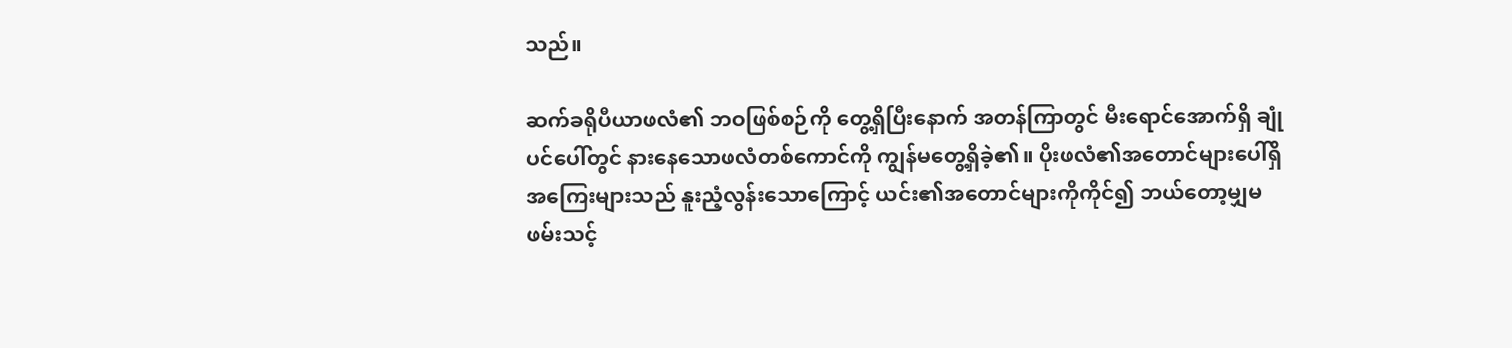သည်။

ဆက်ခရိုပီယာဖလံ၏ ဘဝဖြစ်စဉ်ကို တွေ့ရှိပြီးနောက် အတန်ကြာတွင် မီးရောင်အောက်ရှိ ချုံပင်ပေါ်တွင် နားနေသောဖလံတစ်ကောင်ကို ကျွန်မတွေ့ရှိခဲ့၏။ ပိုးဖလံ၏အတောင်များပေါ်ရှိ အကြေးများသည် နူးညံ့လွန်းသောကြောင့် ယင်း၏အတောင်များကိုကိုင်၍ ဘယ်တော့မျှမဖမ်းသင့်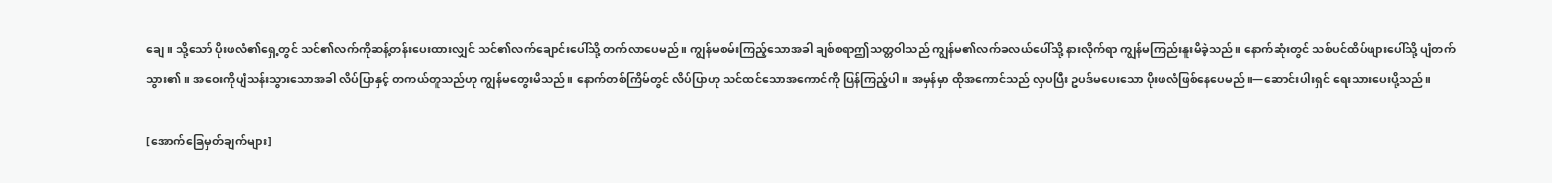ချေ။ သို့သော် ပိုးဖလံ၏ရှေ့တွင် သင်၏လက်ကိုဆန့်တန်းပေးထားလျှင် သင်၏လက်ချောင်းပေါ်သို့ တက်လာပေမည်။ ကျွန်မစမ်းကြည့်သောအခါ ချစ်စရာဤသတ္တဝါသည် ကျွန်မ၏လက်ခလယ်ပေါ်သို့ နားလိုက်ရာ ကျွန်မကြည်းနူးမိခဲ့သည်။ နောက်ဆုံးတွင် သစ်ပင်ထိပ်ဖျားပေါ်သို့ ပျံတက်သွား၏။ အဝေးကိုပျံသန်းသွားသောအခါ လိပ်ပြာနှင့် တကယ်တူသည်ဟု ကျွန်မတွေးမိသည်။ နောက်တစ်ကြိမ်တွင် လိပ်ပြာဟု သင်ထင်သောအကောင်ကို ပြန်ကြည့်ပါ။ အမှန်မှာ ထိုအကောင်သည် လှပပြီး ဥပဒ်မပေးသော ပိုးဖလံဖြစ်နေပေမည်။—ဆောင်းပါးရှင် ရေးသားပေးပို့သည်။

[အောက်ခြေမှတ်ချက်များ]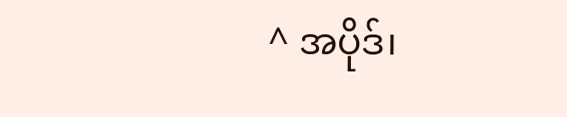^ အပိုဒ်၊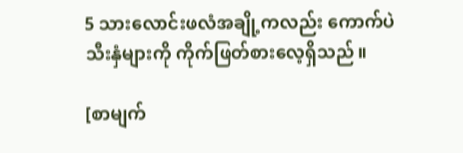5 သားလောင်းဖလံအချို့ကလည်း ကောက်ပဲသီးနှံများကို ကိုက်ဖြတ်စားလေ့ရှိသည်။

[စာမျက်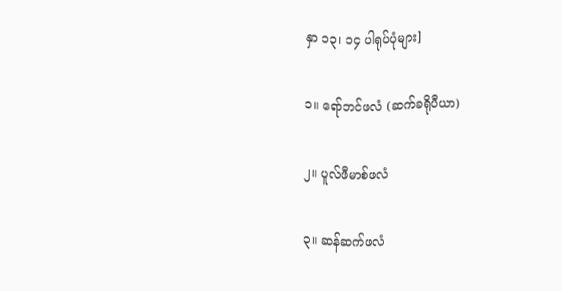နှာ ၁၃၊ ၁၄ ပါရုပ်ပုံများ]

၁။ ရော်ဘင်ဖလံ (ဆက်ခရိုပီယာ)

၂။ ပူလ်ဖီမာစ်ဖလံ

၃။ ဆန်ဆက်ဖလံ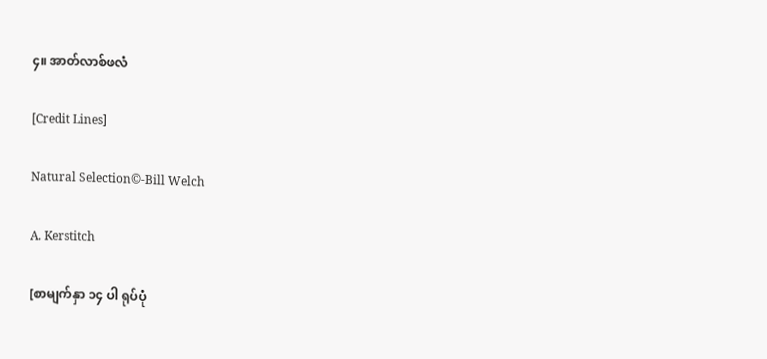၄။ အာတ်လာစ်ဖလံ

[Credit Lines]

Natural Selection©-Bill Welch

A. Kerstitch

[စာမျက်နှာ ၁၄ ပါ ရုပ်ပုံ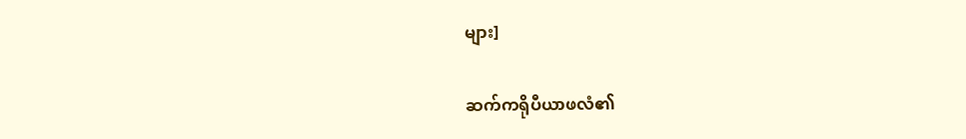များ]

ဆက်ကရိုပီယာဖလံ၏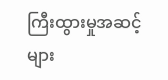ကြီးထွားမှုအဆင့်များ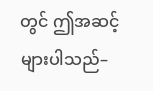တွင် ဤအဆင့်များပါသည်–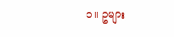၁။ ဥများ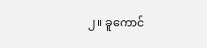၂။ ခူကောင်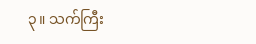၃။ သက်ကြီး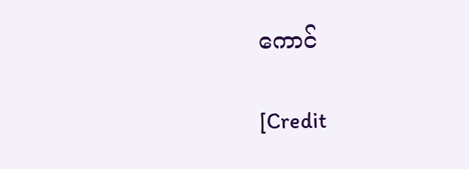ကောင်

[Credit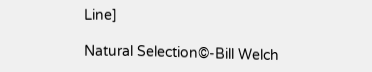Line]

Natural Selection©-Bill Welch